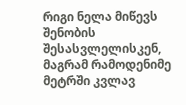რიგი ნელა მიწევს შენობის შესასვლელისკენ, მაგრამ რამოდენიმე მეტრში კვლავ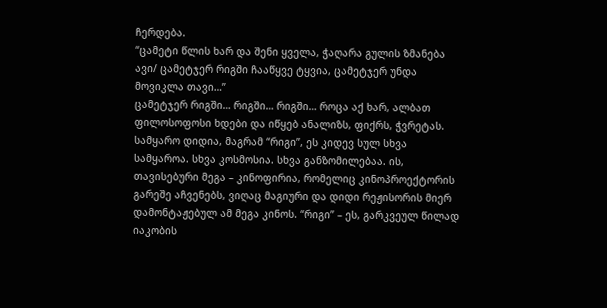ჩერდება.
“ცამეტი წლის ხარ და შენი ყველა, ჭაღარა გულის ზმანება ავი/ ცამეტჯერ რიგში ჩააწყვე ტყვია, ცამეტჯერ უნდა მოვიკლა თავი…”
ცამეტჯერ რიგში… რიგში… რიგში… როცა აქ ხარ, ალბათ ფილოსოფოსი ხდები და იწყებ ანალიზს, ფიქრს, ჭვრეტას. სამყარო დიდია, მაგრამ “რიგი”, ეს კიდევ სულ სხვა სამყაროა. სხვა კოსმოსია. სხვა განზომილებაა. ის, თავისებური მეგა – კინოფირია, რომელიც კინოპროექტორის გარეშე აჩვენებს, ვიღაც მაგიური და დიდი რეჟისორის მიერ დამონტაჟებულ ამ მეგა კინოს. “რიგი” – ეს, გარკვეულ წილად იაკობის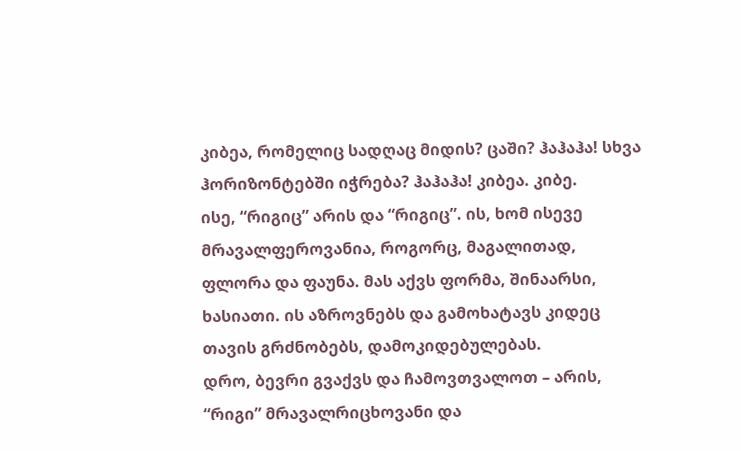კიბეა, რომელიც სადღაც მიდის? ცაში? ჰაჰაჰა! სხვა ჰორიზონტებში იჭრება? ჰაჰაჰა! კიბეა. კიბე.
ისე, “რიგიც” არის და “რიგიც”. ის, ხომ ისევე მრავალფეროვანია, როგორც, მაგალითად, ფლორა და ფაუნა. მას აქვს ფორმა, შინაარსი, ხასიათი. ის აზროვნებს და გამოხატავს კიდეც თავის გრძნობებს, დამოკიდებულებას.
დრო, ბევრი გვაქვს და ჩამოვთვალოთ – არის, “რიგი” მრავალრიცხოვანი და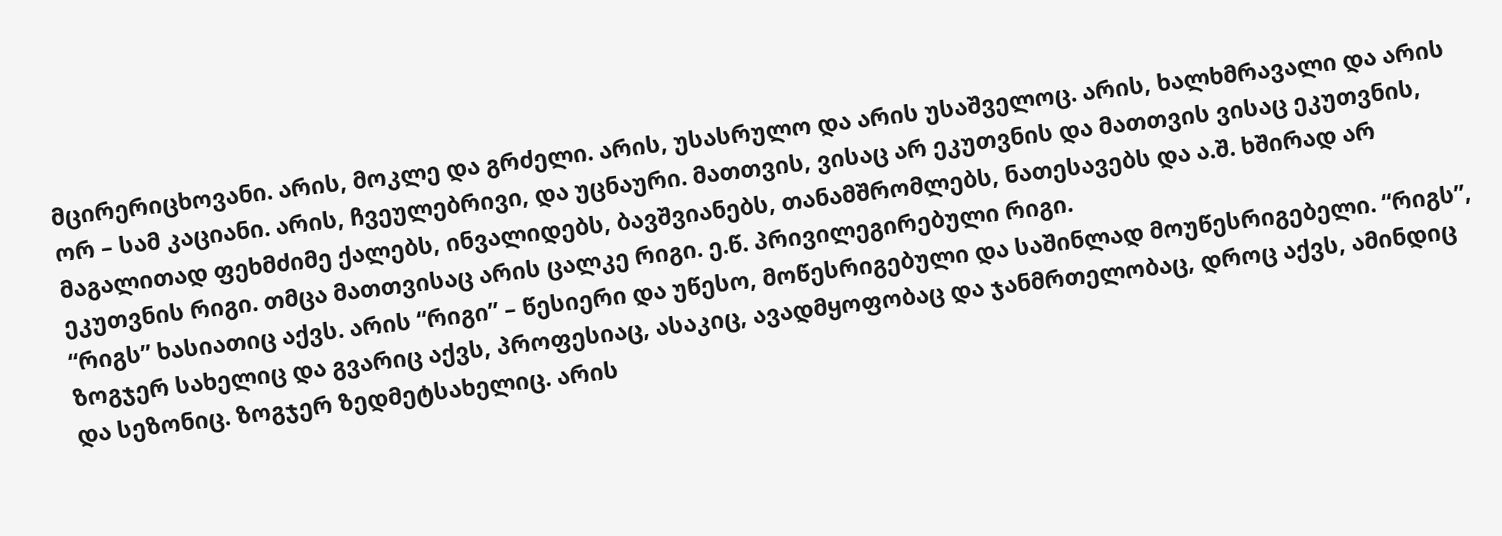მცირერიცხოვანი. არის, მოკლე და გრძელი. არის, უსასრულო და არის უსაშველოც. არის, ხალხმრავალი და არის ორ – სამ კაციანი. არის, ჩვეულებრივი, და უცნაური. მათთვის, ვისაც არ ეკუთვნის და მათთვის ვისაც ეკუთვნის, მაგალითად ფეხმძიმე ქალებს, ინვალიდებს, ბავშვიანებს, თანამშრომლებს, ნათესავებს და ა.შ. ხშირად არ ეკუთვნის რიგი. თმცა მათთვისაც არის ცალკე რიგი. ე.წ. პრივილეგირებული რიგი.
“რიგს” ხასიათიც აქვს. არის “რიგი” – წესიერი და უწესო, მოწესრიგებული და საშინლად მოუწესრიგებელი. “რიგს”, ზოგჯერ სახელიც და გვარიც აქვს, პროფესიაც, ასაკიც, ავადმყოფობაც და ჯანმრთელობაც, დროც აქვს, ამინდიც და სეზონიც. ზოგჯერ ზედმეტსახელიც. არის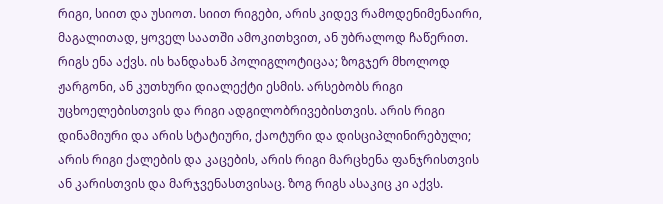რიგი, სიით და უსიოთ. სიით რიგები, არის კიდევ რამოდენიმენაირი, მაგალითად, ყოველ საათში ამოკითხვით, ან უბრალოდ ჩაწერით.
რიგს ენა აქვს. ის ხანდახან პოლიგლოტიცაა; ზოგჯერ მხოლოდ ჟარგონი, ან კუთხური დიალექტი ესმის. არსებობს რიგი უცხოელებისთვის და რიგი ადგილობრივებისთვის. არის რიგი დინამიური და არის სტატიური, ქაოტური და დისციპლინირებული; არის რიგი ქალების და კაცების, არის რიგი მარცხენა ფანჯრისთვის ან კარისთვის და მარჯვენასთვისაც. ზოგ რიგს ასაკიც კი აქვს.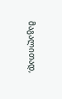მაგალითად,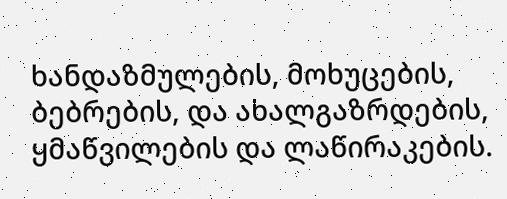ხანდაზმულების, მოხუცების, ბებრების, და ახალგაზრდების, ყმაწვილების და ლაწირაკების.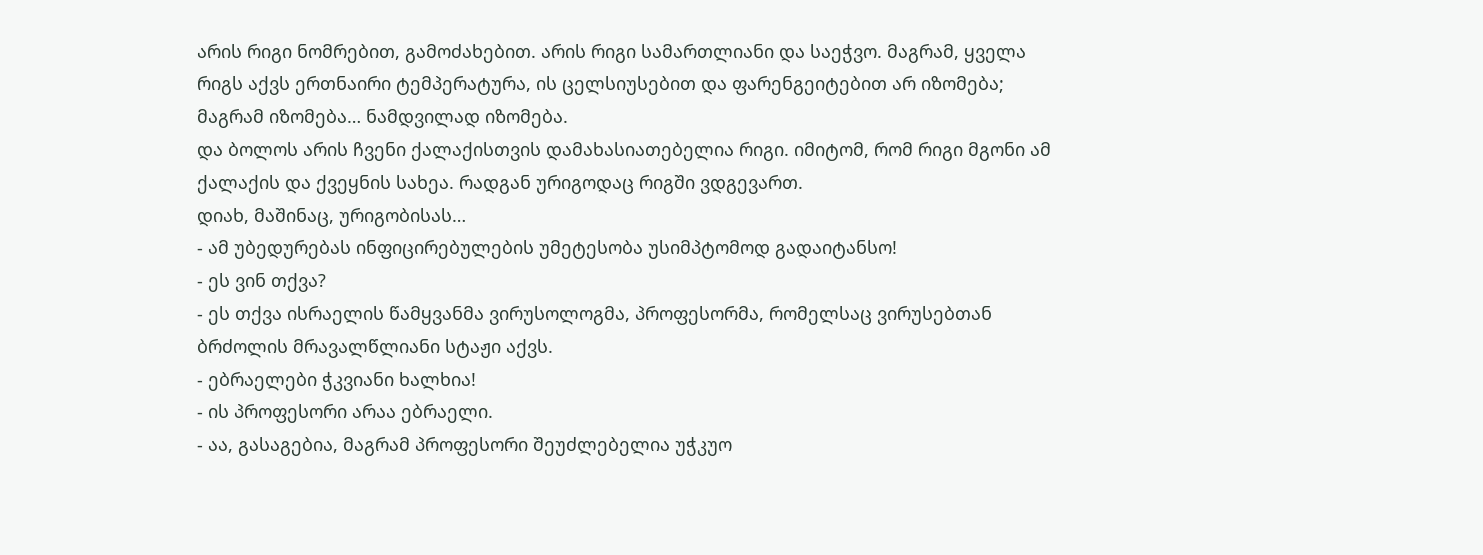არის რიგი ნომრებით, გამოძახებით. არის რიგი სამართლიანი და საეჭვო. მაგრამ, ყველა რიგს აქვს ერთნაირი ტემპერატურა, ის ცელსიუსებით და ფარენგეიტებით არ იზომება; მაგრამ იზომება… ნამდვილად იზომება.
და ბოლოს არის ჩვენი ქალაქისთვის დამახასიათებელია რიგი. იმიტომ, რომ რიგი მგონი ამ ქალაქის და ქვეყნის სახეა. რადგან ურიგოდაც რიგში ვდგევართ.
დიახ, მაშინაც, ურიგობისას…
- ამ უბედურებას ინფიცირებულების უმეტესობა უსიმპტომოდ გადაიტანსო!
- ეს ვინ თქვა?
- ეს თქვა ისრაელის წამყვანმა ვირუსოლოგმა, პროფესორმა, რომელსაც ვირუსებთან ბრძოლის მრავალწლიანი სტაჟი აქვს.
- ებრაელები ჭკვიანი ხალხია!
- ის პროფესორი არაა ებრაელი.
- აა, გასაგებია, მაგრამ პროფესორი შეუძლებელია უჭკუო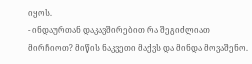იყოს.
- ინდაურთან დაკავშირებით რა შეგიძლიათ მირჩიოთ? მიწის ნაკვეთი მაქვს და მინდა მოვაშენო.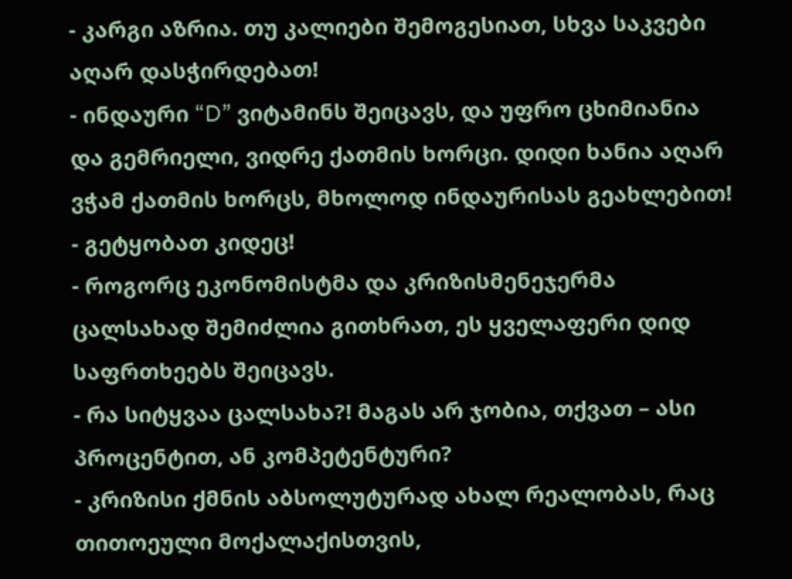- კარგი აზრია. თუ კალიები შემოგესიათ, სხვა საკვები აღარ დასჭირდებათ!
- ინდაური “D” ვიტამინს შეიცავს, და უფრო ცხიმიანია და გემრიელი, ვიდრე ქათმის ხორცი. დიდი ხანია აღარ ვჭამ ქათმის ხორცს, მხოლოდ ინდაურისას გეახლებით!
- გეტყობათ კიდეც!
- როგორც ეკონომისტმა და კრიზისმენეჯერმა ცალსახად შემიძლია გითხრათ, ეს ყველაფერი დიდ საფრთხეებს შეიცავს.
- რა სიტყვაა ცალსახა?! მაგას არ ჯობია, თქვათ – ასი პროცენტით, ან კომპეტენტური?
- კრიზისი ქმნის აბსოლუტურად ახალ რეალობას, რაც თითოეული მოქალაქისთვის,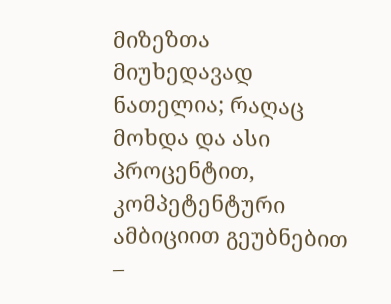მიზეზთა მიუხედავად ნათელია; რაღაც მოხდა და ასი პროცენტით, კომპეტენტური ამბიციით გეუბნებით –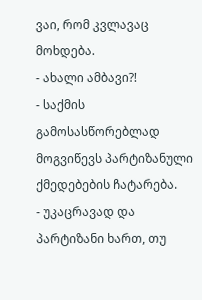ვაი, რომ კვლავაც მოხდება.
- ახალი ამბავი?!
- საქმის გამოსასწორებლად მოგვიწევს პარტიზანული ქმედებების ჩატარება.
- უკაცრავად და პარტიზანი ხართ, თუ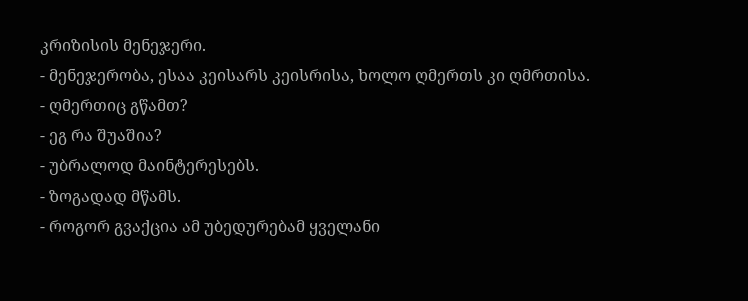კრიზისის მენეჯერი.
- მენეჯერობა, ესაა კეისარს კეისრისა, ხოლო ღმერთს კი ღმრთისა.
- ღმერთიც გწამთ?
- ეგ რა შუაშია?
- უბრალოდ მაინტერესებს.
- ზოგადად მწამს.
- როგორ გვაქცია ამ უბედურებამ ყველანი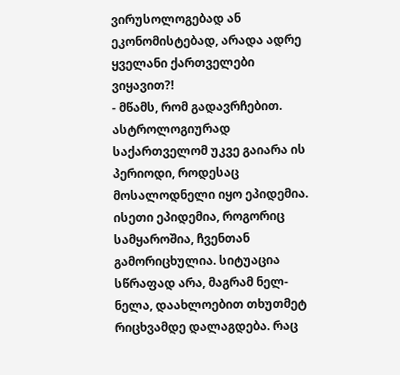ვირუსოლოგებად ან ეკონომისტებად, არადა ადრე ყველანი ქართველები ვიყავით?!
- მწამს, რომ გადავრჩებით. ასტროლოგიურად საქართველომ უკვე გაიარა ის პერიოდი, როდესაც მოსალოდნელი იყო ეპიდემია. ისეთი ეპიდემია, როგორიც სამყაროშია, ჩვენთან გამორიცხულია. სიტუაცია სწრაფად არა, მაგრამ ნელ-ნელა, დაახლოებით თხუთმეტ რიცხვამდე დალაგდება. რაც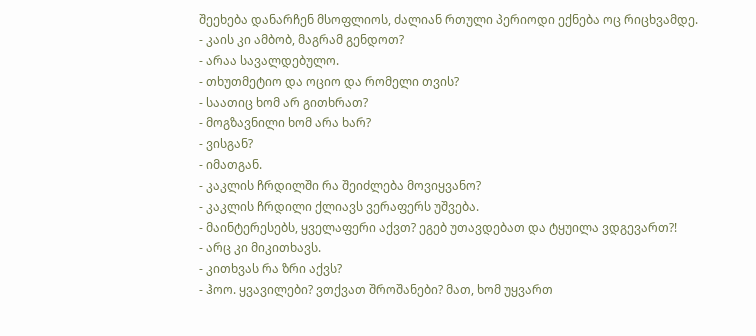შეეხება დანარჩენ მსოფლიოს, ძალიან რთული პერიოდი ექნება ოც რიცხვამდე.
- კაის კი ამბობ, მაგრამ გენდოთ?
- არაა სავალდებულო.
- თხუთმეტიო და ოციო და რომელი თვის?
- საათიც ხომ არ გითხრათ?
- მოგზავნილი ხომ არა ხარ?
- ვისგან?
- იმათგან.
- კაკლის ჩრდილში რა შეიძლება მოვიყვანო?
- კაკლის ჩრდილი ქლიავს ვერაფერს უშვება.
- მაინტერესებს, ყველაფერი აქვთ? ეგებ უთავდებათ და ტყუილა ვდგევართ?!
- არც კი მიკითხავს.
- კითხვას რა ზრი აქვს?
- ჰოო. ყვავილები? ვთქვათ შროშანები? მათ, ხომ უყვართ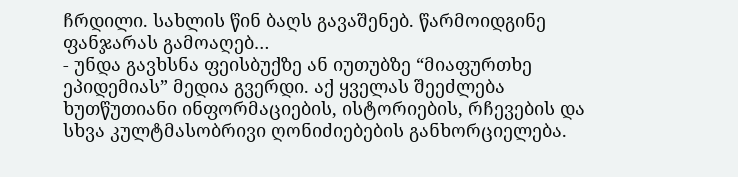ჩრდილი. სახლის წინ ბაღს გავაშენებ. წარმოიდგინე ფანჯარას გამოაღებ…
- უნდა გავხსნა ფეისბუქზე ან იუთუბზე “მიაფურთხე ეპიდემიას” მედია გვერდი. აქ ყველას შეეძლება ხუთწუთიანი ინფორმაციების, ისტორიების, რჩევების და სხვა კულტმასობრივი ღონიძიებების განხორციელება.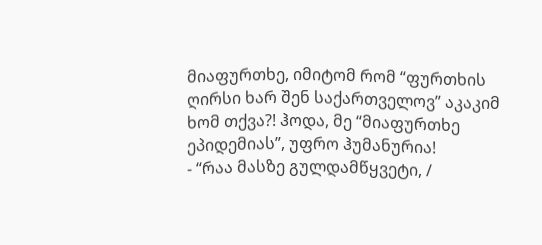მიაფურთხე, იმიტომ რომ “ფურთხის ღირსი ხარ შენ საქართველოვ” აკაკიმ ხომ თქვა?! ჰოდა, მე “მიაფურთხე ეპიდემიას”, უფრო ჰუმანურია!
- “რაა მასზე გულდამწყვეტი, /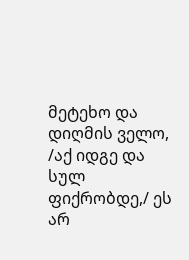მეტეხო და დიღმის ველო, /აქ იდგე და სულ ფიქრობდე,/ ეს არ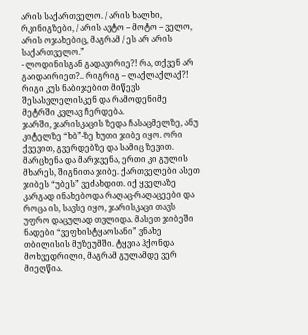არის საქართველო. / არის ხალხი, რკინიგზები, / არის ავტო – მოტო – ველო, არის ოჯახებიც, მაგრამ / ეს არ არის საქართველო.”
- ლოდინისგან გადავირიე?! რა, თქვენ არ გაიდაირიეთ?.. რიგრიგ – ლაქლაქლაქ?!
რიგი კუს ნაბიჯებით მიწევს შესასვლელისკენ და რამოდენიმე მეტრში კვლავ ჩერდება.
ჯარში, ჯარისკაცის ზედა ჩასაცმელზე, ანუ კიტელზე “ხბ”-ზე ხუთი ჯიბე იყო. ორი ქვევით, გვერდებზე და სამიც ზევით. მარცხენა და მარჯვენა, ერთი კი გულის მხარეს, შიგნითა ჯიბე. ქართველები ასეთ ჯიბეს “უბეს” ვეძახდით. იქ ყველაზე კარგად ინახებოდა რაღაც-რაღაცეები და როცა ის, სავსე იყო, ჯარისკაცი თავს უფრო დაცულად თვლიდა. მასეთ ჯიბეში ნადები “ვეფხისტყაოსანი” ვნახე თბილისის მუზეუმში. ტყვია ჰქონდა მოხვედრილი, მაგრამ გულამდე ვერ მიეღწია.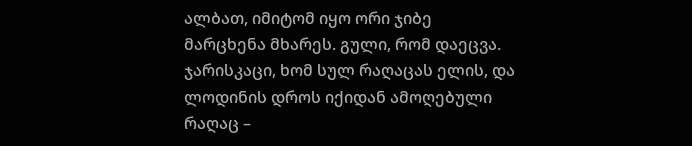ალბათ, იმიტომ იყო ორი ჯიბე მარცხენა მხარეს. გული, რომ დაეცვა. ჯარისკაცი, ხომ სულ რაღაცას ელის, და ლოდინის დროს იქიდან ამოღებული რაღაც –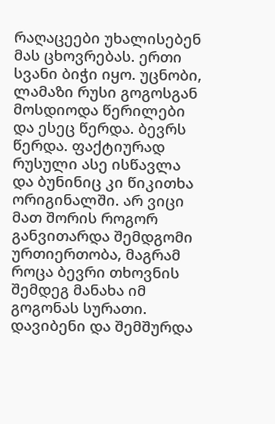რაღაცეები უხალისებენ მას ცხოვრებას. ერთი სვანი ბიჭი იყო. უცნობი, ლამაზი რუსი გოგოსგან მოსდიოდა წერილები და ესეც წერდა. ბევრს წერდა. ფაქტიურად რუსული ასე ისწავლა და ბუნინიც კი წიკითხა ორიგინალში. არ ვიცი მათ შორის როგორ განვითარდა შემდგომი ურთიერთობა, მაგრამ როცა ბევრი თხოვნის შემდეგ მანახა იმ გოგონას სურათი. დავიბენი და შემშურდა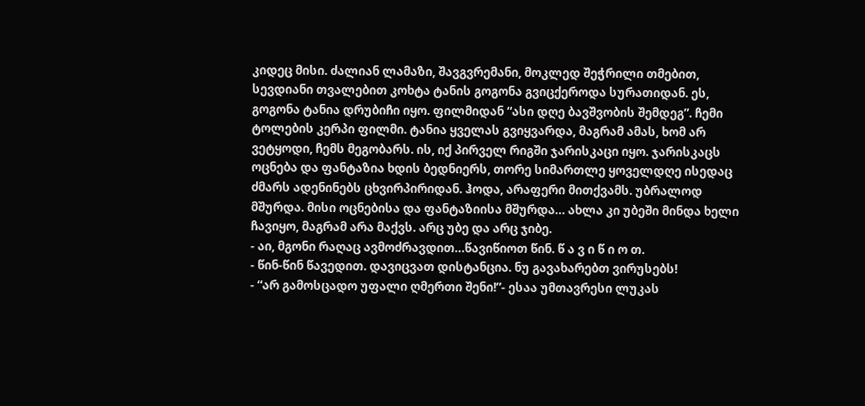კიდეც მისი. ძალიან ლამაზი, შავგვრემანი, მოკლედ შეჭრილი თმებით, სევდიანი თვალებით კოხტა ტანის გოგონა გვიცქეროდა სურათიდან. ეს, გოგონა ტანია დრუბიჩი იყო. ფილმიდან “ასი დღე ბავშვობის შემდეგ”. ჩემი ტოლების კერპი ფილმი. ტანია ყველას გვიყვარდა, მაგრამ ამას, ხომ არ ვეტყოდი, ჩემს მეგობარს. ის, იქ პირველ რიგში ჯარისკაცი იყო. ჯარისკაცს ოცნება და ფანტაზია ხდის ბედნიერს, თორე სიმართლე ყოველდღე ისედაც ძმარს ადენინებს ცხვირპირიდან. ჰოდა, არაფერი მითქვამს. უბრალოდ მშურდა. მისი ოცნებისა და ფანტაზიისა მშურდა… ახლა კი უბეში მინდა ხელი ჩავიყო, მაგრამ არა მაქვს. არც უბე და არც ჯიბე.
- აი, მგონი რაღაც ავმოძრავდით…წავიწიოთ წინ. წ ა ვ ი წ ი ო თ.
- წინ-წინ წავედით. დავიცვათ დისტანცია. ნუ გავახარებთ ვირუსებს!
- “არ გამოსცადო უფალი ღმერთი შენი!”- ესაა უმთავრესი ლუკას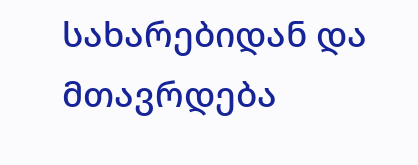სახარებიდან და მთავრდება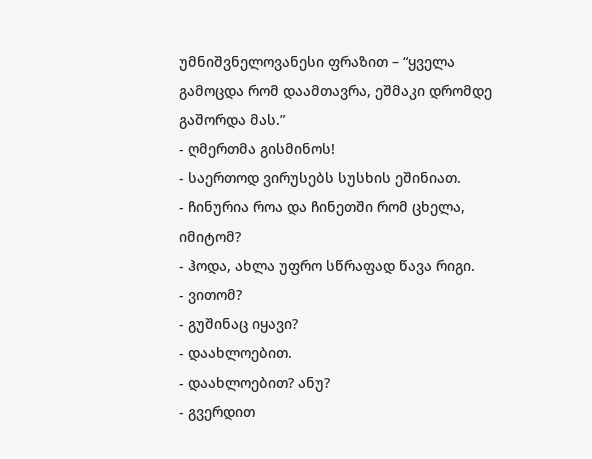უმნიშვნელოვანესი ფრაზით – “ყველა გამოცდა რომ დაამთავრა, ეშმაკი დრომდე გაშორდა მას.”
- ღმერთმა გისმინოს!
- საერთოდ ვირუსებს სუსხის ეშინიათ.
- ჩინურია როა და ჩინეთში რომ ცხელა, იმიტომ?
- ჰოდა, ახლა უფრო სწრაფად წავა რიგი.
- ვითომ?
- გუშინაც იყავი?
- დაახლოებით.
- დაახლოებით? ანუ?
- გვერდით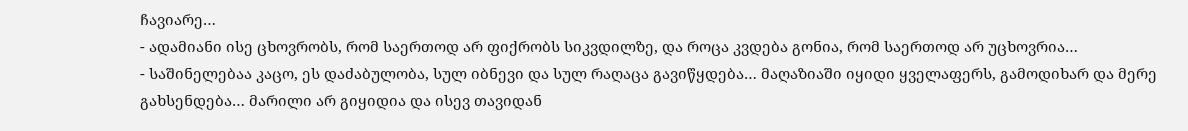ჩავიარე…
- ადამიანი ისე ცხოვრობს, რომ საერთოდ არ ფიქრობს სიკვდილზე, და როცა კვდება გონია, რომ საერთოდ არ უცხოვრია…
- საშინელებაა კაცო, ეს დაძაბულობა, სულ იბნევი და სულ რაღაცა გავიწყდება… მაღაზიაში იყიდი ყველაფერს, გამოდიხარ და მერე გახსენდება… მარილი არ გიყიდია და ისევ თავიდან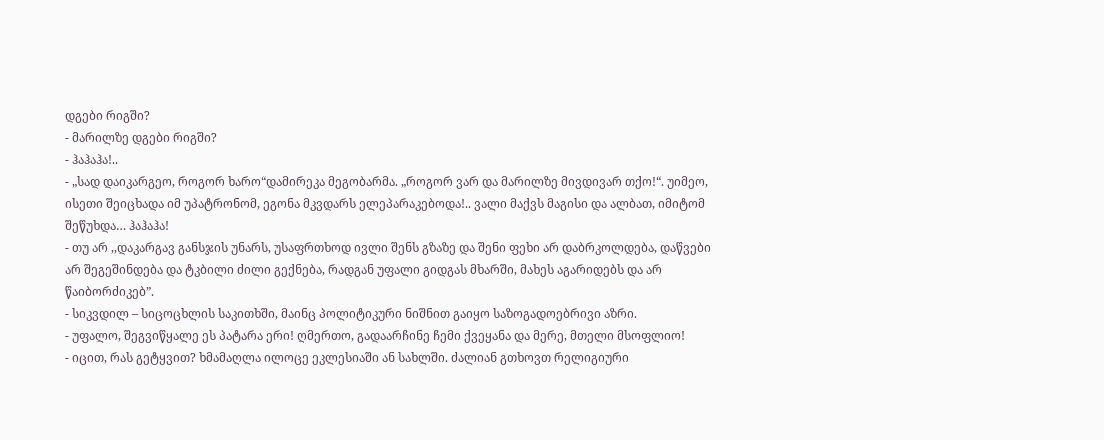დგები რიგში?
- მარილზე დგები რიგში?
- ჰაჰაჰა!..
- „სად დაიკარგეო, როგორ ხარო“დამირეკა მეგობარმა. „როგორ ვარ და მარილზე მივდივარ თქო!“. უიმეო, ისეთი შეიცხადა იმ უპატრონომ, ეგონა მკვდარს ელეპარაკებოდა!.. ვალი მაქვს მაგისი და ალბათ, იმიტომ შეწუხდა… ჰაჰაჰა!
- თუ არ ,,დაკარგავ განსჯის უნარს, უსაფრთხოდ ივლი შენს გზაზე და შენი ფეხი არ დაბრკოლდება, დაწვები არ შეგეშინდება და ტკბილი ძილი გექნება, რადგან უფალი გიდგას მხარში, მახეს აგარიდებს და არ წაიბორძიკებ”.
- სიკვდილ – სიცოცხლის საკითხში, მაინც პოლიტიკური ნიშნით გაიყო საზოგადოებრივი აზრი.
- უფალო, შეგვიწყალე ეს პატარა ერი! ღმერთო, გადაარჩინე ჩემი ქვეყანა და მერე, მთელი მსოფლიო!
- იცით, რას გეტყვით? ხმამაღლა ილოცე ეკლესიაში ან სახლში. ძალიან გთხოვთ რელიგიური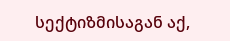სექტიზმისაგან აქ,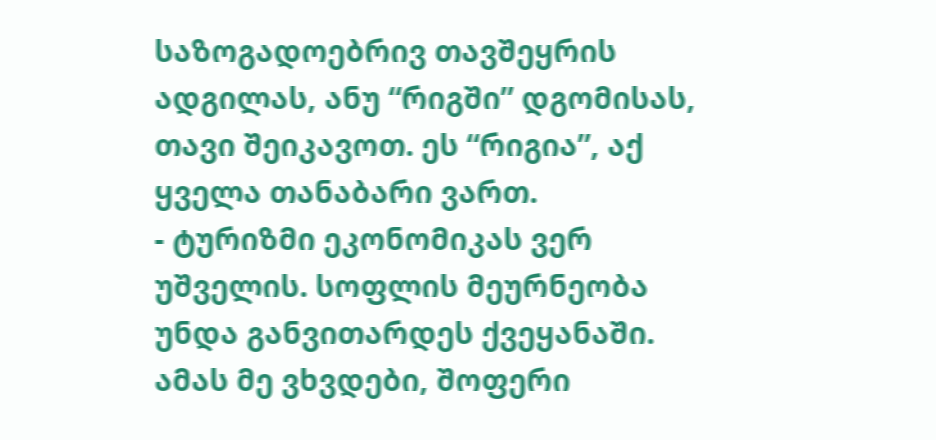საზოგადოებრივ თავშეყრის ადგილას, ანუ “რიგში” დგომისას, თავი შეიკავოთ. ეს “რიგია”, აქ ყველა თანაბარი ვართ.
- ტურიზმი ეკონომიკას ვერ უშველის. სოფლის მეურნეობა უნდა განვითარდეს ქვეყანაში. ამას მე ვხვდები, შოფერი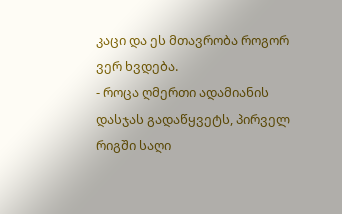კაცი და ეს მთავრობა როგორ ვერ ხვდება.
- როცა ღმერთი ადამიანის დასჯას გადაწყვეტს, პირველ რიგში საღი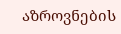აზროვნების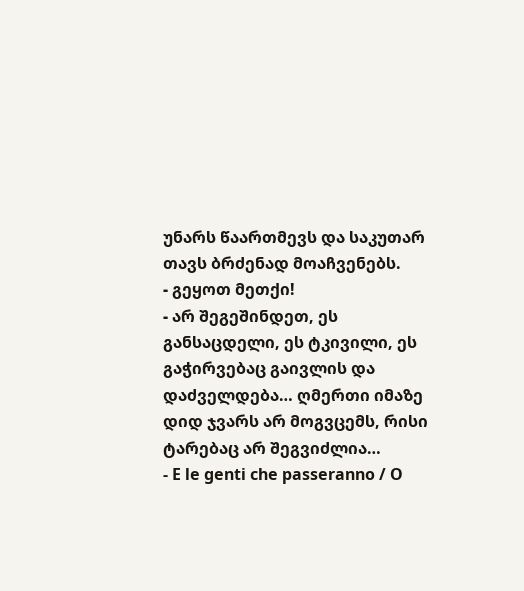უნარს წაართმევს და საკუთარ თავს ბრძენად მოაჩვენებს.
- გეყოთ მეთქი!
- არ შეგეშინდეთ, ეს განსაცდელი, ეს ტკივილი, ეს გაჭირვებაც გაივლის და დაძველდება… ღმერთი იმაზე დიდ ჯვარს არ მოგვცემს, რისი ტარებაც არ შეგვიძლია…
- E le genti che passeranno / O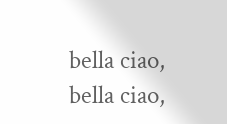bella ciao, bella ciao,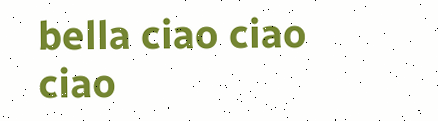bella ciao ciao ciao